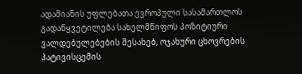ადამიანის უფლებათა ევროპული სასამართლოს გადაწყვეტილება სახელმწიფოს პოზიტიური ვალდებულებების შესახებ, ოჯახური ცხოვრების პატივისცემის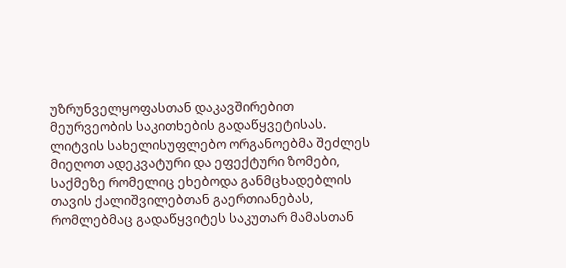უზრუნველყოფასთან დაკავშირებით მეურვეობის საკითხების გადაწყვეტისას.
ლიტვის სახელისუფლებო ორგანოებმა შეძლეს მიეღოთ ადეკვატური და ეფექტური ზომები, საქმეზე რომელიც ეხებოდა განმცხადებლის თავის ქალიშვილებთან გაერთიანებას, რომლებმაც გადაწყვიტეს საკუთარ მამასთან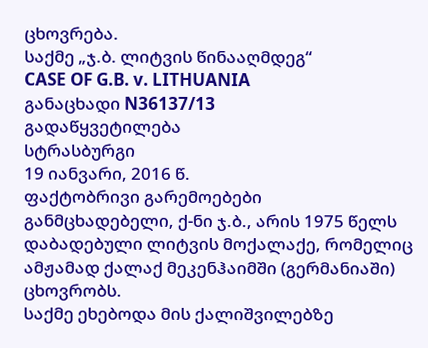ცხოვრება.
საქმე „ჯ.ბ. ლიტვის წინააღმდეგ“
CASE OF G.B. v. LITHUANIA
განაცხადი N36137/13
გადაწყვეტილება
სტრასბურგი
19 იანვარი, 2016 წ.
ფაქტობრივი გარემოებები
განმცხადებელი, ქ-ნი ჯ.ბ., არის 1975 წელს დაბადებული ლიტვის მოქალაქე, რომელიც ამჟამად ქალაქ მეკენჰაიმში (გერმანიაში) ცხოვრობს.
საქმე ეხებოდა მის ქალიშვილებზე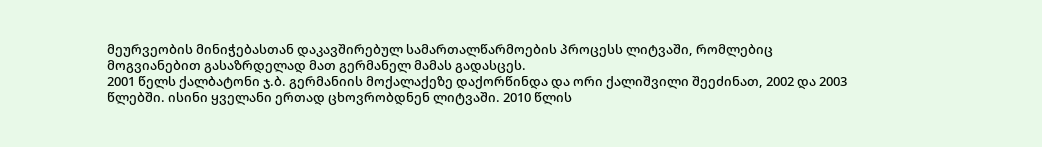მეურვეობის მინიჭებასთან დაკავშირებულ სამართალწარმოების პროცესს ლიტვაში, რომლებიც მოგვიანებით გასაზრდელად მათ გერმანელ მამას გადასცეს.
2001 წელს ქალბატონი ჯ.ბ. გერმანიის მოქალაქეზე დაქორწინდა და ორი ქალიშვილი შეეძინათ, 2002 და 2003 წლებში. ისინი ყველანი ერთად ცხოვრობდნენ ლიტვაში. 2010 წლის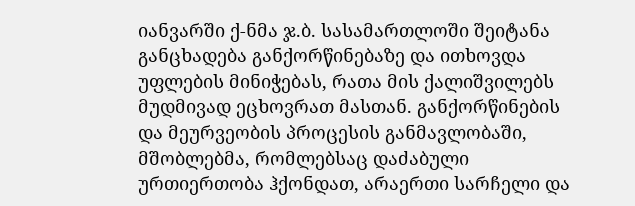იანვარში ქ-ნმა ჯ.ბ. სასამართლოში შეიტანა განცხადება განქორწინებაზე და ითხოვდა უფლების მინიჭებას, რათა მის ქალიშვილებს მუდმივად ეცხოვრათ მასთან. განქორწინების და მეურვეობის პროცესის განმავლობაში, მშობლებმა, რომლებსაც დაძაბული ურთიერთობა ჰქონდათ, არაერთი სარჩელი და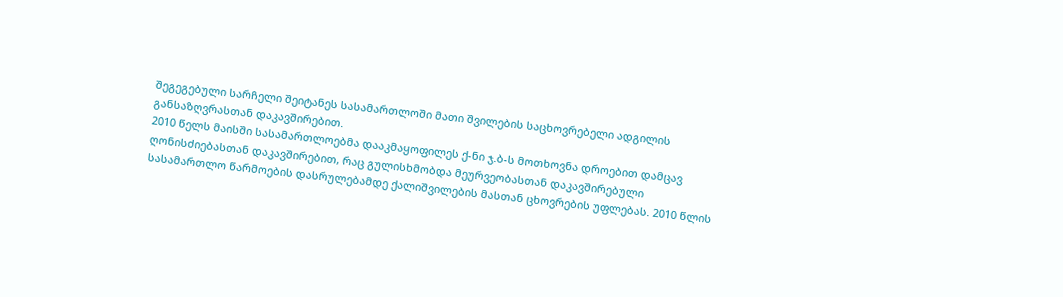შეგეგებული სარჩელი შეიტანეს სასამართლოში მათი შვილების საცხოვრებელი ადგილის განსაზღვრასთან დაკავშირებით.
2010 წელს მაისში სასამართლოებმა დააკმაყოფილეს ქ-ნი ჯ.ბ-ს მოთხოვნა დროებით დამცავ ღონისძიებასთან დაკავშირებით, რაც გულისხმობდა მეურვეობასთან დაკავშირებული სასამართლო წარმოების დასრულებამდე ქალიშვილების მასთან ცხოვრების უფლებას. 2010 წლის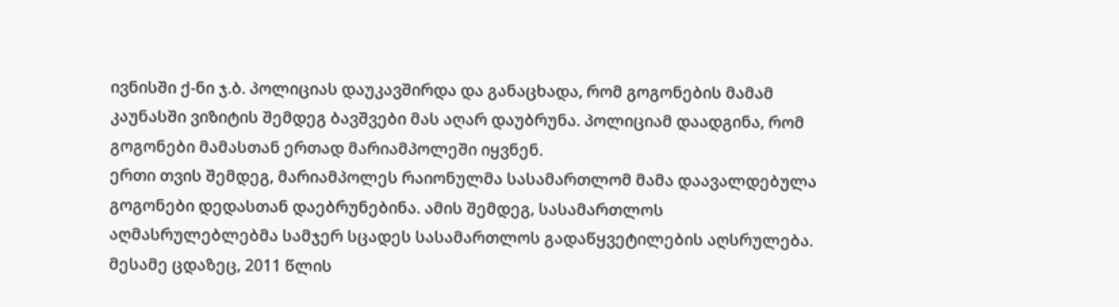ივნისში ქ-ნი ჯ.ბ. პოლიციას დაუკავშირდა და განაცხადა, რომ გოგონების მამამ კაუნასში ვიზიტის შემდეგ ბავშვები მას აღარ დაუბრუნა. პოლიციამ დაადგინა, რომ გოგონები მამასთან ერთად მარიამპოლეში იყვნენ.
ერთი თვის შემდეგ, მარიამპოლეს რაიონულმა სასამართლომ მამა დაავალდებულა გოგონები დედასთან დაებრუნებინა. ამის შემდეგ, სასამართლოს აღმასრულებლებმა სამჯერ სცადეს სასამართლოს გადაწყვეტილების აღსრულება. მესამე ცდაზეც, 2011 წლის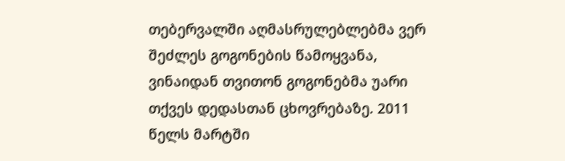თებერვალში აღმასრულებლებმა ვერ შეძლეს გოგონების წამოყვანა, ვინაიდან თვითონ გოგონებმა უარი თქვეს დედასთან ცხოვრებაზე. 2011 წელს მარტში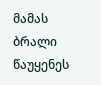მამას ბრალი წაუყენეს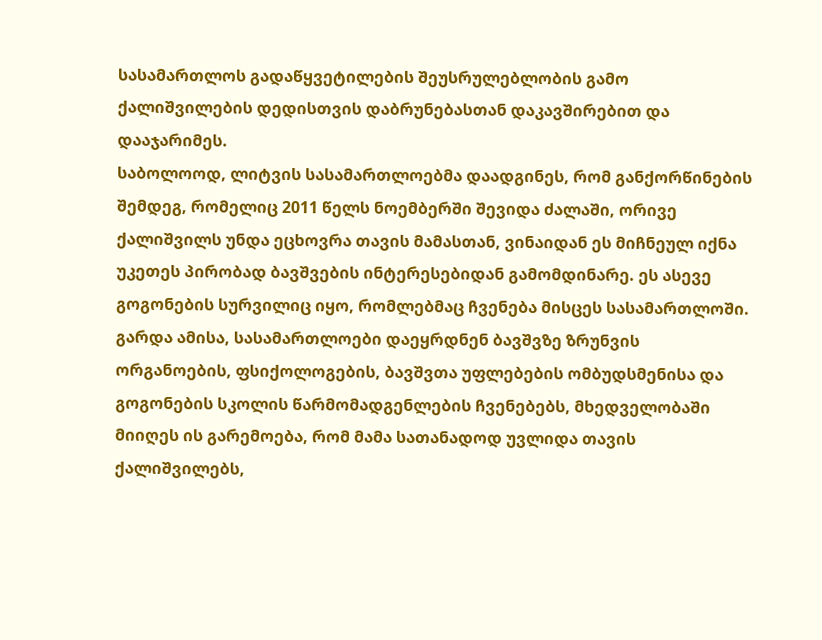სასამართლოს გადაწყვეტილების შეუსრულებლობის გამო ქალიშვილების დედისთვის დაბრუნებასთან დაკავშირებით და დააჯარიმეს.
საბოლოოდ, ლიტვის სასამართლოებმა დაადგინეს, რომ განქორწინების შემდეგ, რომელიც 2011 წელს ნოემბერში შევიდა ძალაში, ორივე ქალიშვილს უნდა ეცხოვრა თავის მამასთან, ვინაიდან ეს მიჩნეულ იქნა უკეთეს პირობად ბავშვების ინტერესებიდან გამომდინარე. ეს ასევე გოგონების სურვილიც იყო, რომლებმაც ჩვენება მისცეს სასამართლოში. გარდა ამისა, სასამართლოები დაეყრდნენ ბავშვზე ზრუნვის ორგანოების, ფსიქოლოგების, ბავშვთა უფლებების ომბუდსმენისა და გოგონების სკოლის წარმომადგენლების ჩვენებებს, მხედველობაში მიიღეს ის გარემოება, რომ მამა სათანადოდ უვლიდა თავის ქალიშვილებს,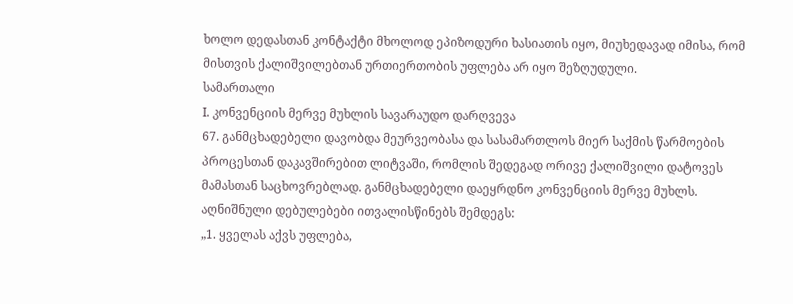ხოლო დედასთან კონტაქტი მხოლოდ ეპიზოდური ხასიათის იყო, მიუხედავად იმისა, რომ მისთვის ქალიშვილებთან ურთიერთობის უფლება არ იყო შეზღუდული.
სამართალი
I. კონვენციის მერვე მუხლის სავარაუდო დარღვევა
67. განმცხადებელი დავობდა მეურვეობასა და სასამართლოს მიერ საქმის წარმოების პროცესთან დაკავშირებით ლიტვაში, რომლის შედეგად ორივე ქალიშვილი დატოვეს მამასთან საცხოვრებლად. განმცხადებელი დაეყრდნო კონვენციის მერვე მუხლს. აღნიშნული დებულებები ითვალისწინებს შემდეგს:
„1. ყველას აქვს უფლება,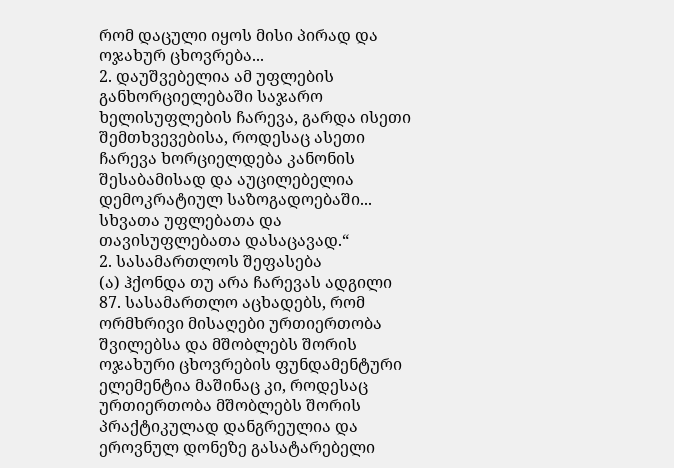რომ დაცული იყოს მისი პირად და ოჯახურ ცხოვრება...
2. დაუშვებელია ამ უფლების განხორციელებაში საჯარო ხელისუფლების ჩარევა, გარდა ისეთი შემთხვევებისა, როდესაც ასეთი ჩარევა ხორციელდება კანონის შესაბამისად და აუცილებელია დემოკრატიულ საზოგადოებაში... სხვათა უფლებათა და თავისუფლებათა დასაცავად.“
2. სასამართლოს შეფასება
(ა) ჰქონდა თუ არა ჩარევას ადგილი
87. სასამართლო აცხადებს, რომ ორმხრივი მისაღები ურთიერთობა შვილებსა და მშობლებს შორის ოჯახური ცხოვრების ფუნდამენტური ელემენტია მაშინაც კი, როდესაც ურთიერთობა მშობლებს შორის პრაქტიკულად დანგრეულია და ეროვნულ დონეზე გასატარებელი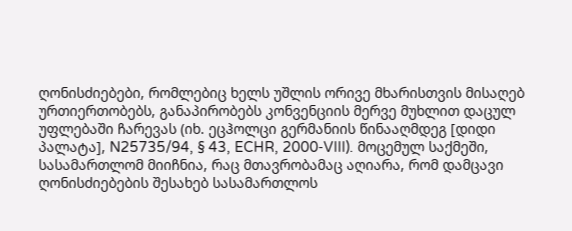ღონისძიებები, რომლებიც ხელს უშლის ორივე მხარისთვის მისაღებ ურთიერთობებს, განაპირობებს კონვენციის მერვე მუხლით დაცულ უფლებაში ჩარევას (იხ. ეცჰოლცი გერმანიის წინააღმდეგ [დიდი პალატა], N25735/94, § 43, ECHR, 2000‑VIII). მოცემულ საქმეში, სასამართლომ მიიჩნია, რაც მთავრობამაც აღიარა, რომ დამცავი ღონისძიებების შესახებ სასამართლოს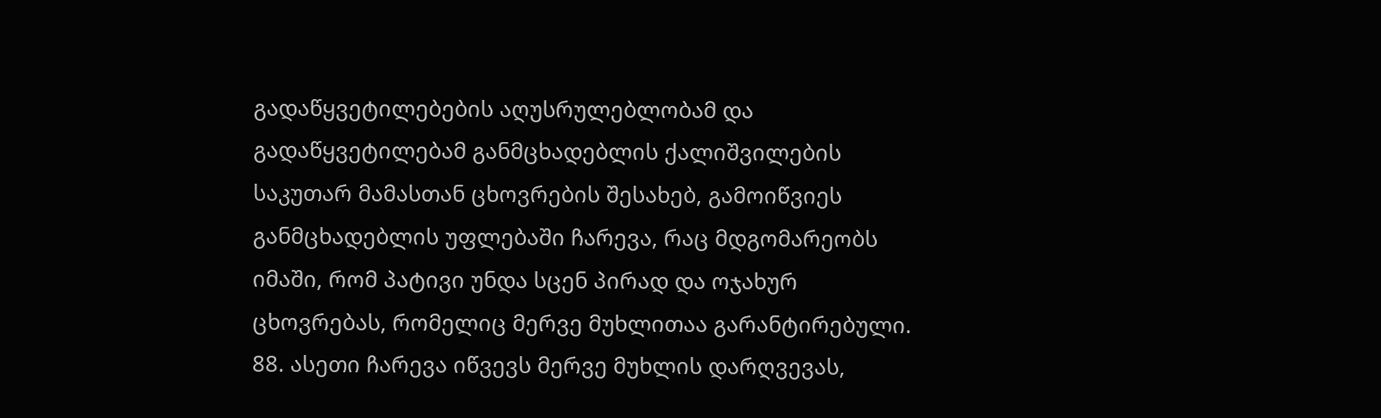გადაწყვეტილებების აღუსრულებლობამ და გადაწყვეტილებამ განმცხადებლის ქალიშვილების საკუთარ მამასთან ცხოვრების შესახებ, გამოიწვიეს განმცხადებლის უფლებაში ჩარევა, რაც მდგომარეობს იმაში, რომ პატივი უნდა სცენ პირად და ოჯახურ ცხოვრებას, რომელიც მერვე მუხლითაა გარანტირებული.
88. ასეთი ჩარევა იწვევს მერვე მუხლის დარღვევას,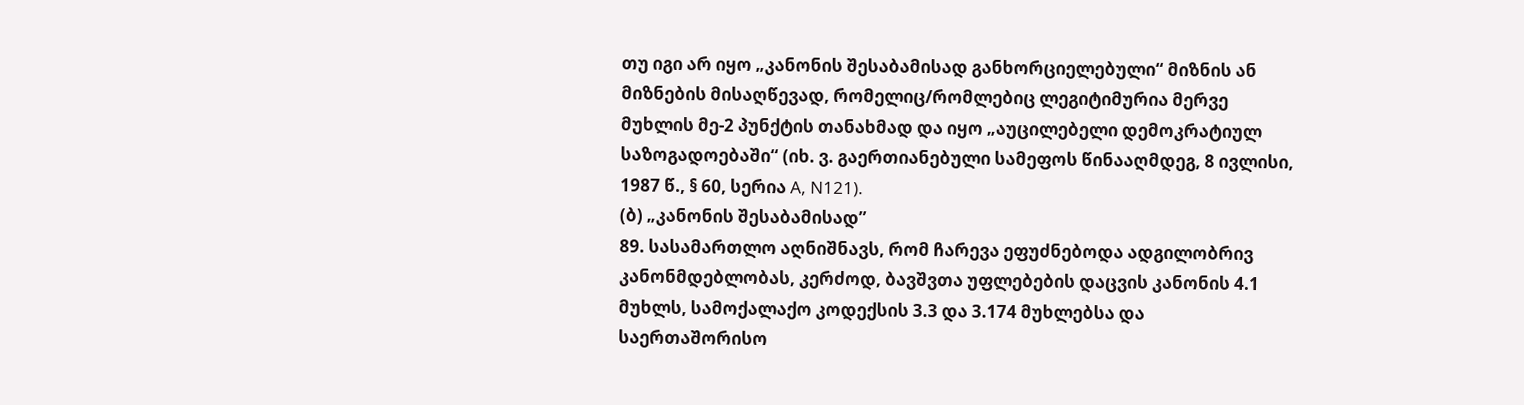თუ იგი არ იყო „კანონის შესაბამისად განხორციელებული“ მიზნის ან მიზნების მისაღწევად, რომელიც/რომლებიც ლეგიტიმურია მერვე მუხლის მე-2 პუნქტის თანახმად და იყო „აუცილებელი დემოკრატიულ საზოგადოებაში“ (იხ. ვ. გაერთიანებული სამეფოს წინააღმდეგ, 8 ივლისი, 1987 წ., § 60, სერია A, N121).
(ბ) „კანონის შესაბამისად”
89. სასამართლო აღნიშნავს, რომ ჩარევა ეფუძნებოდა ადგილობრივ კანონმდებლობას, კერძოდ, ბავშვთა უფლებების დაცვის კანონის 4.1 მუხლს, სამოქალაქო კოდექსის 3.3 და 3.174 მუხლებსა და საერთაშორისო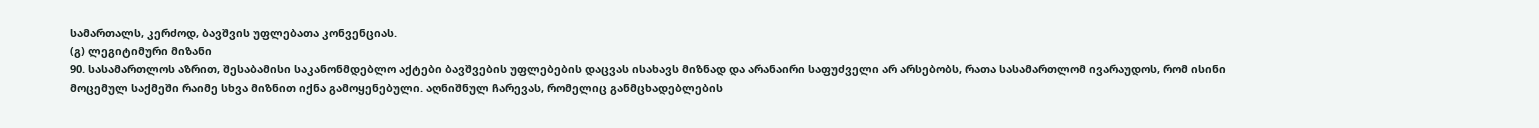სამართალს, კერძოდ, ბავშვის უფლებათა კონვენციას.
(გ) ლეგიტიმური მიზანი
90. სასამართლოს აზრით, შესაბამისი საკანონმდებლო აქტები ბავშვების უფლებების დაცვას ისახავს მიზნად და არანაირი საფუძველი არ არსებობს, რათა სასამართლომ ივარაუდოს, რომ ისინი მოცემულ საქმეში რაიმე სხვა მიზნით იქნა გამოყენებული. აღნიშნულ ჩარევას, რომელიც განმცხადებლების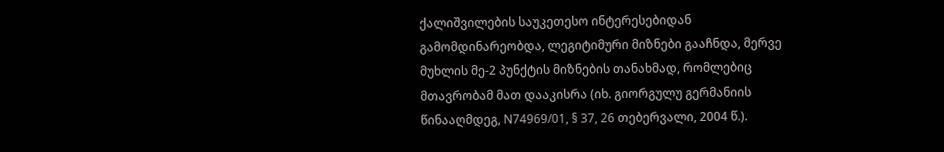ქალიშვილების საუკეთესო ინტერესებიდან გამომდინარეობდა, ლეგიტიმური მიზნები გააჩნდა, მერვე მუხლის მე-2 პუნქტის მიზნების თანახმად, რომლებიც მთავრობამ მათ დააკისრა (იხ. გიორგულუ გერმანიის წინააღმდეგ, N74969/01, § 37, 26 თებერვალი, 2004 წ.).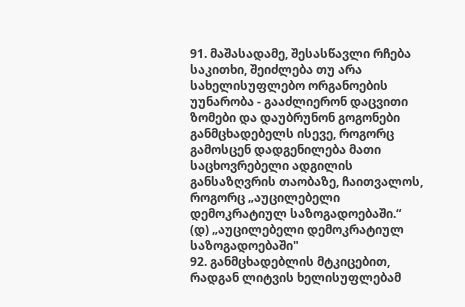91. მაშასადამე, შესასწავლი რჩება საკითხი, შეიძლება თუ არა სახელისუფლებო ორგანოების უუნარობა - გააძლიერონ დაცვითი ზომები და დაუბრუნონ გოგონები განმცხადებელს ისევე, როგორც გამოსცენ დადგენილება მათი საცხოვრებელი ადგილის განსაზღვრის თაობაზე, ჩაითვალოს, როგორც „აუცილებელი დემოკრატიულ საზოგადოებაში.“
(დ) „აუცილებელი დემოკრატიულ საზოგადოებაში"
92. განმცხადებლის მტკიცებით, რადგან ლიტვის ხელისუფლებამ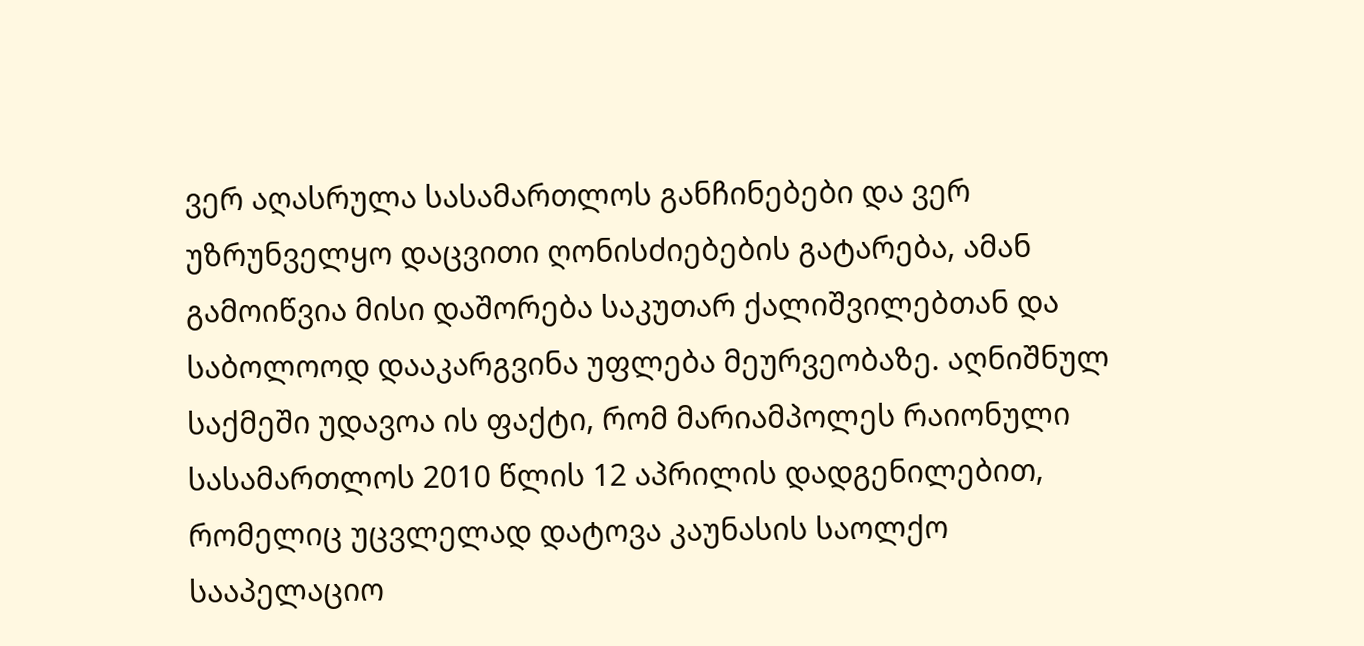ვერ აღასრულა სასამართლოს განჩინებები და ვერ უზრუნველყო დაცვითი ღონისძიებების გატარება, ამან გამოიწვია მისი დაშორება საკუთარ ქალიშვილებთან და საბოლოოდ დააკარგვინა უფლება მეურვეობაზე. აღნიშნულ საქმეში უდავოა ის ფაქტი, რომ მარიამპოლეს რაიონული სასამართლოს 2010 წლის 12 აპრილის დადგენილებით, რომელიც უცვლელად დატოვა კაუნასის საოლქო სააპელაციო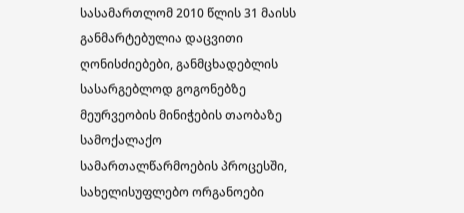სასამართლომ 2010 წლის 31 მაისს განმარტებულია დაცვითი ღონისძიებები, განმცხადებლის სასარგებლოდ გოგონებზე მეურვეობის მინიჭების თაობაზე სამოქალაქო სამართალწარმოების პროცესში, სახელისუფლებო ორგანოები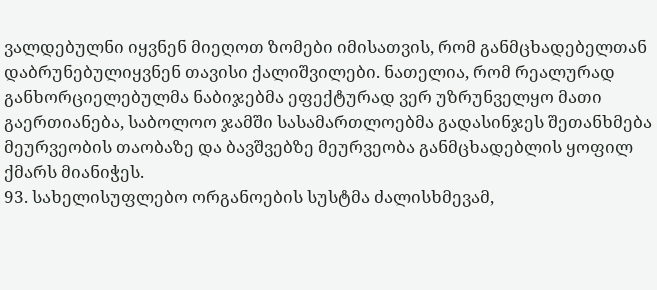ვალდებულნი იყვნენ მიეღოთ ზომები იმისათვის, რომ განმცხადებელთან დაბრუნებულიყვნენ თავისი ქალიშვილები. ნათელია, რომ რეალურად განხორციელებულმა ნაბიჯებმა ეფექტურად ვერ უზრუნველყო მათი გაერთიანება, საბოლოო ჯამში სასამართლოებმა გადასინჯეს შეთანხმება მეურვეობის თაობაზე და ბავშვებზე მეურვეობა განმცხადებლის ყოფილ ქმარს მიანიჭეს.
93. სახელისუფლებო ორგანოების სუსტმა ძალისხმევამ,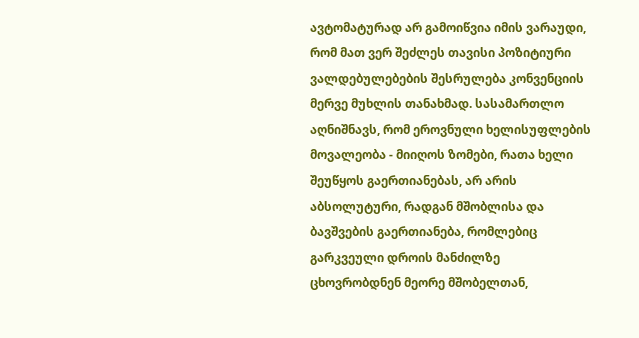ავტომატურად არ გამოიწვია იმის ვარაუდი, რომ მათ ვერ შეძლეს თავისი პოზიტიური ვალდებულებების შესრულება კონვენციის მერვე მუხლის თანახმად. სასამართლო აღნიშნავს, რომ ეროვნული ხელისუფლების მოვალეობა - მიიღოს ზომები, რათა ხელი შეუწყოს გაერთიანებას, არ არის აბსოლუტური, რადგან მშობლისა და ბავშვების გაერთიანება, რომლებიც გარკვეული დროის მანძილზე ცხოვრობდნენ მეორე მშობელთან,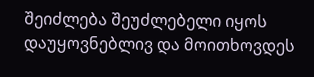შეიძლება შეუძლებელი იყოს დაუყოვნებლივ და მოითხოვდეს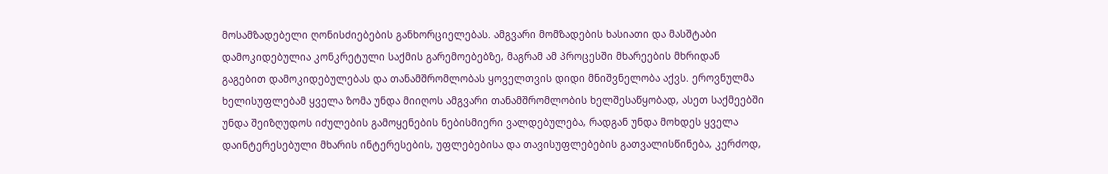მოსამზადებელი ღონისძიებების განხორციელებას. ამგვარი მომზადების ხასიათი და მასშტაბი დამოკიდებულია კონკრეტული საქმის გარემოებებზე, მაგრამ ამ პროცესში მხარეების მხრიდან გაგებით დამოკიდებულებას და თანამშრომლობას ყოველთვის დიდი მნიშვნელობა აქვს. ეროვნულმა ხელისუფლებამ ყველა ზომა უნდა მიიღოს ამგვარი თანამშრომლობის ხელშესაწყობად, ასეთ საქმეებში უნდა შეიზღუდოს იძულების გამოყენების ნებისმიერი ვალდებულება, რადგან უნდა მოხდეს ყველა დაინტერესებული მხარის ინტერესების, უფლებებისა და თავისუფლებების გათვალისწინება, კერძოდ,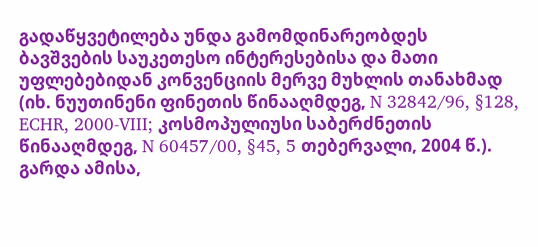გადაწყვეტილება უნდა გამომდინარეობდეს ბავშვების საუკეთესო ინტერესებისა და მათი უფლებებიდან კონვენციის მერვე მუხლის თანახმად (იხ. ნუუთინენი ფინეთის წინააღმდეგ, N 32842/96, §128, ECHR, 2000‑VIII; კოსმოპულიუსი საბერძნეთის წინააღმდეგ, N 60457/00, §45, 5 თებერვალი, 2004 წ.). გარდა ამისა,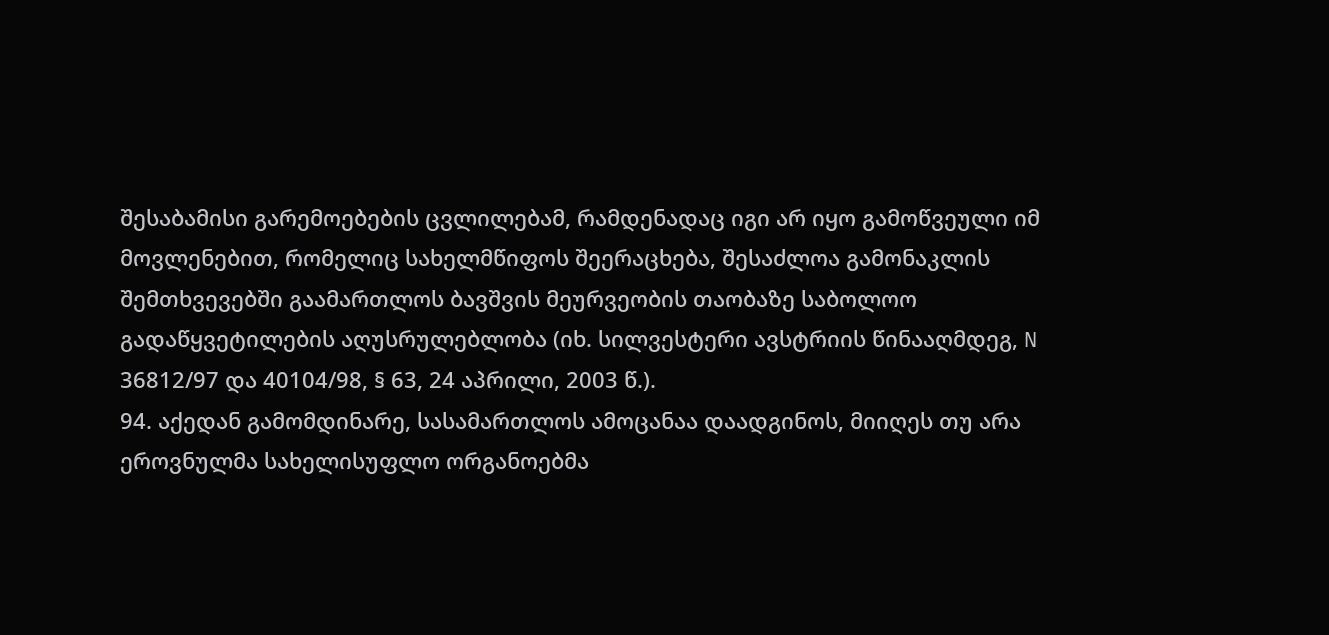შესაბამისი გარემოებების ცვლილებამ, რამდენადაც იგი არ იყო გამოწვეული იმ მოვლენებით, რომელიც სახელმწიფოს შეერაცხება, შესაძლოა გამონაკლის შემთხვევებში გაამართლოს ბავშვის მეურვეობის თაობაზე საბოლოო გადაწყვეტილების აღუსრულებლობა (იხ. სილვესტერი ავსტრიის წინააღმდეგ, N 36812/97 და 40104/98, § 63, 24 აპრილი, 2003 წ.).
94. აქედან გამომდინარე, სასამართლოს ამოცანაა დაადგინოს, მიიღეს თუ არა ეროვნულმა სახელისუფლო ორგანოებმა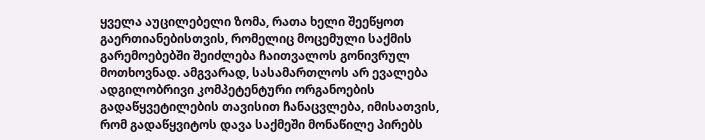ყველა აუცილებელი ზომა, რათა ხელი შეეწყოთ გაერთიანებისთვის, რომელიც მოცემული საქმის გარემოებებში შეიძლება ჩაითვალოს გონივრულ მოთხოვნად. ამგვარად, სასამართლოს არ ევალება ადგილობრივი კომპეტენტური ორგანოების გადაწყვეტილების თავისით ჩანაცვლება, იმისათვის, რომ გადაწყვიტოს დავა საქმეში მონაწილე პირებს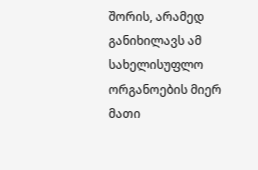შორის, არამედ განიხილავს ამ სახელისუფლო ორგანოების მიერ მათი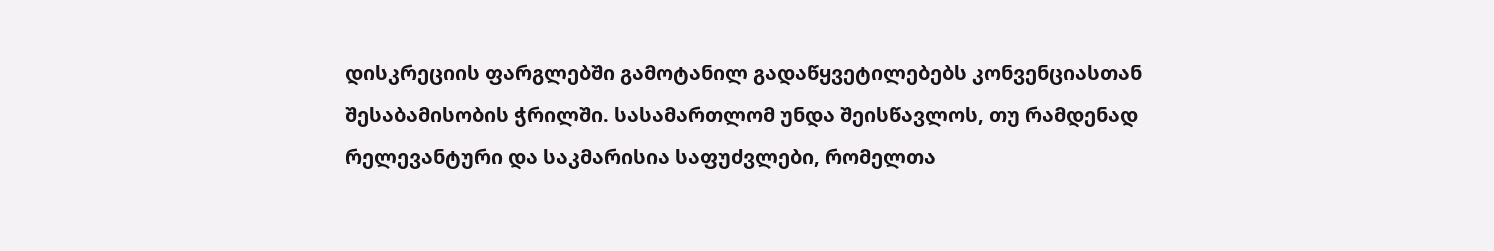დისკრეციის ფარგლებში გამოტანილ გადაწყვეტილებებს კონვენციასთან შესაბამისობის ჭრილში. სასამართლომ უნდა შეისწავლოს, თუ რამდენად რელევანტური და საკმარისია საფუძვლები, რომელთა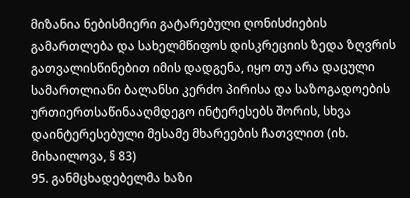მიზანია ნებისმიერი გატარებული ღონისძიების გამართლება და სახელმწიფოს დისკრეციის ზედა ზღვრის გათვალისწინებით იმის დადგენა, იყო თუ არა დაცული სამართლიანი ბალანსი კერძო პირისა და საზოგადოების ურთიერთსაწინააღმდეგო ინტერესებს შორის, სხვა დაინტერესებული მესამე მხარეების ჩათვლით (იხ. მიხაილოვა, § 83)
95. განმცხადებელმა ხაზი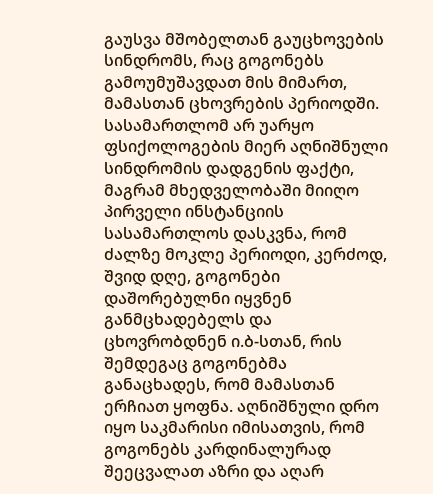გაუსვა მშობელთან გაუცხოვების სინდრომს, რაც გოგონებს გამოუმუშავდათ მის მიმართ, მამასთან ცხოვრების პერიოდში. სასამართლომ არ უარყო ფსიქოლოგების მიერ აღნიშნული სინდრომის დადგენის ფაქტი, მაგრამ მხედველობაში მიიღო პირველი ინსტანციის სასამართლოს დასკვნა, რომ ძალზე მოკლე პერიოდი, კერძოდ, შვიდ დღე, გოგონები დაშორებულნი იყვნენ განმცხადებელს და ცხოვრობდნენ ი.ბ-სთან, რის შემდეგაც გოგონებმა განაცხადეს, რომ მამასთან ერჩიათ ყოფნა. აღნიშნული დრო იყო საკმარისი იმისათვის, რომ გოგონებს კარდინალურად შეეცვალათ აზრი და აღარ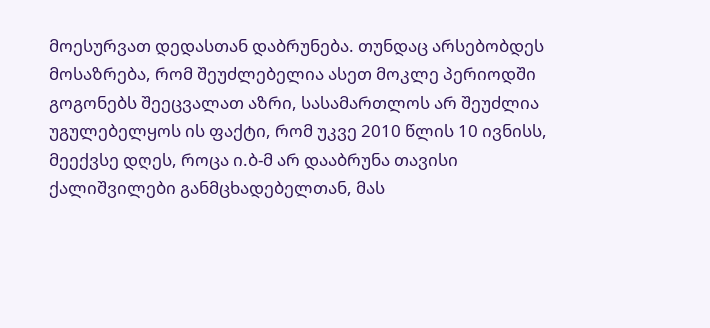მოესურვათ დედასთან დაბრუნება. თუნდაც არსებობდეს მოსაზრება, რომ შეუძლებელია ასეთ მოკლე პერიოდში გოგონებს შეეცვალათ აზრი, სასამართლოს არ შეუძლია უგულებელყოს ის ფაქტი, რომ უკვე 2010 წლის 10 ივნისს, მეექვსე დღეს, როცა ი.ბ-მ არ დააბრუნა თავისი ქალიშვილები განმცხადებელთან, მას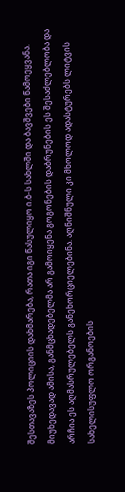შესთავაზეს პოლიციის დახმარება, რათა იგი წასულიყო ი.ბ-ს სახლში და ბავშვები წამოეყვანა. მიუხედავად ამისა, განმცხადებელმა არ გამოიყენა გოგონების დაბრუნების ეს შესაძლებლობა და არჩია ეს აღმასრულებელს განეხორციელებინა. აღნიშნული კი მხოლოდ ადასტურებს ლიტვის სახელისუფლო ორგანოების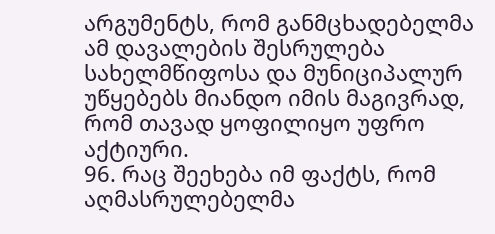არგუმენტს, რომ განმცხადებელმა ამ დავალების შესრულება სახელმწიფოსა და მუნიციპალურ უწყებებს მიანდო იმის მაგივრად, რომ თავად ყოფილიყო უფრო აქტიური.
96. რაც შეეხება იმ ფაქტს, რომ აღმასრულებელმა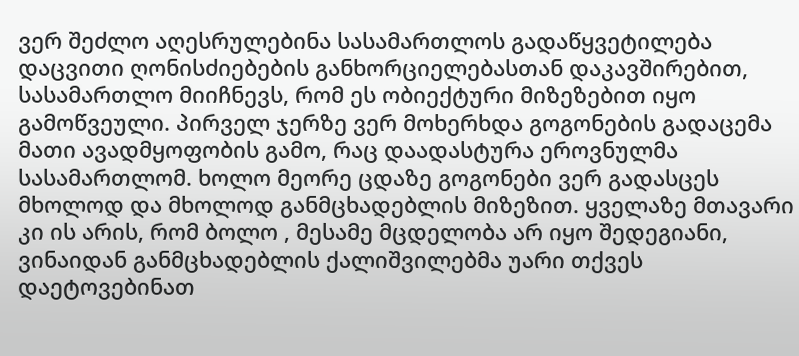ვერ შეძლო აღესრულებინა სასამართლოს გადაწყვეტილება დაცვითი ღონისძიებების განხორციელებასთან დაკავშირებით, სასამართლო მიიჩნევს, რომ ეს ობიექტური მიზეზებით იყო გამოწვეული. პირველ ჯერზე ვერ მოხერხდა გოგონების გადაცემა მათი ავადმყოფობის გამო, რაც დაადასტურა ეროვნულმა სასამართლომ. ხოლო მეორე ცდაზე გოგონები ვერ გადასცეს მხოლოდ და მხოლოდ განმცხადებლის მიზეზით. ყველაზე მთავარი კი ის არის, რომ ბოლო , მესამე მცდელობა არ იყო შედეგიანი, ვინაიდან განმცხადებლის ქალიშვილებმა უარი თქვეს დაეტოვებინათ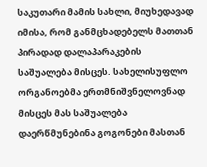საკუთარი მამის სახლი, მიუხედავად იმისა, რომ განმცხადებელს მათთან პირადად დალაპარაკების საშუალება მისცეს. სახელისუფლო ორგანოებმა ერთმნიშვნელოვნად მისცეს მას საშუალება დაერწმუნებინა გოგონები მასთან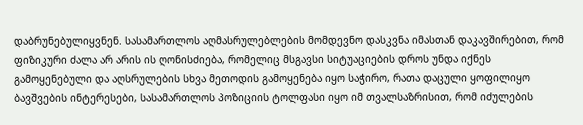დაბრუნებულიყვნენ. სასამართლოს აღმასრულებლების მომდევნო დასკვნა იმასთან დაკავშირებით, რომ ფიზიკური ძალა არ არის ის ღონისძიება, რომელიც მსგავსი სიტუაციების დროს უნდა იქნეს გამოყენებული და აღსრულების სხვა მეთოდის გამოყენება იყო საჭირო, რათა დაცული ყოფილიყო ბავშვების ინტერესები, სასამართლოს პოზიციის ტოლფასი იყო იმ თვალსაზრისით, რომ იძულების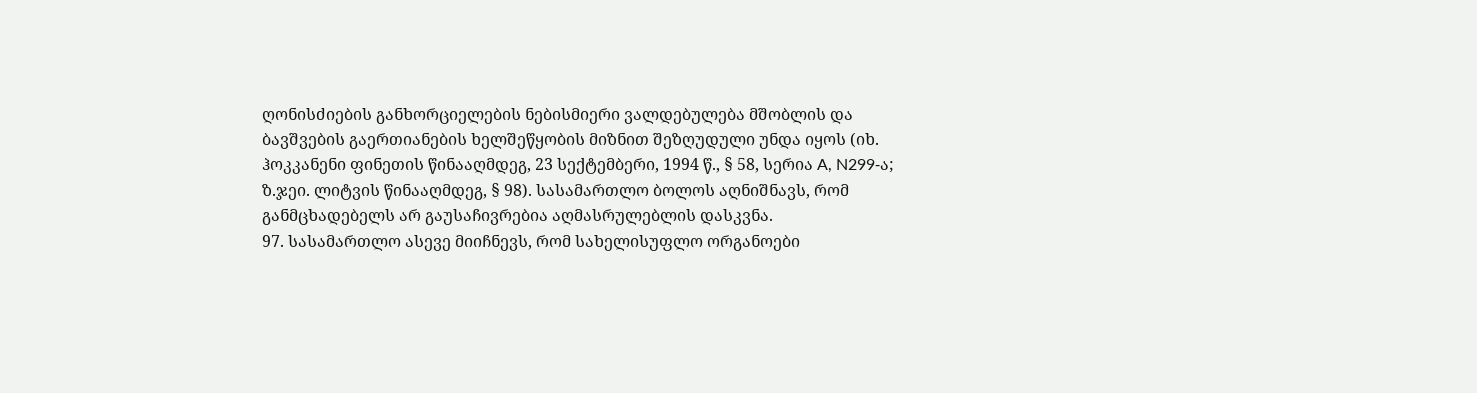ღონისძიების განხორციელების ნებისმიერი ვალდებულება მშობლის და ბავშვების გაერთიანების ხელშეწყობის მიზნით შეზღუდული უნდა იყოს (იხ. ჰოკკანენი ფინეთის წინააღმდეგ, 23 სექტემბერი, 1994 წ., § 58, სერია A, N299‑ა; ზ.ჯეი. ლიტვის წინააღმდეგ, § 98). სასამართლო ბოლოს აღნიშნავს, რომ განმცხადებელს არ გაუსაჩივრებია აღმასრულებლის დასკვნა.
97. სასამართლო ასევე მიიჩნევს, რომ სახელისუფლო ორგანოები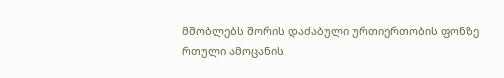მშობლებს შორის დაძაბული ურთიერთობის ფონზე რთული ამოცანის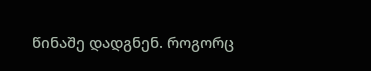წინაშე დადგნენ. როგორც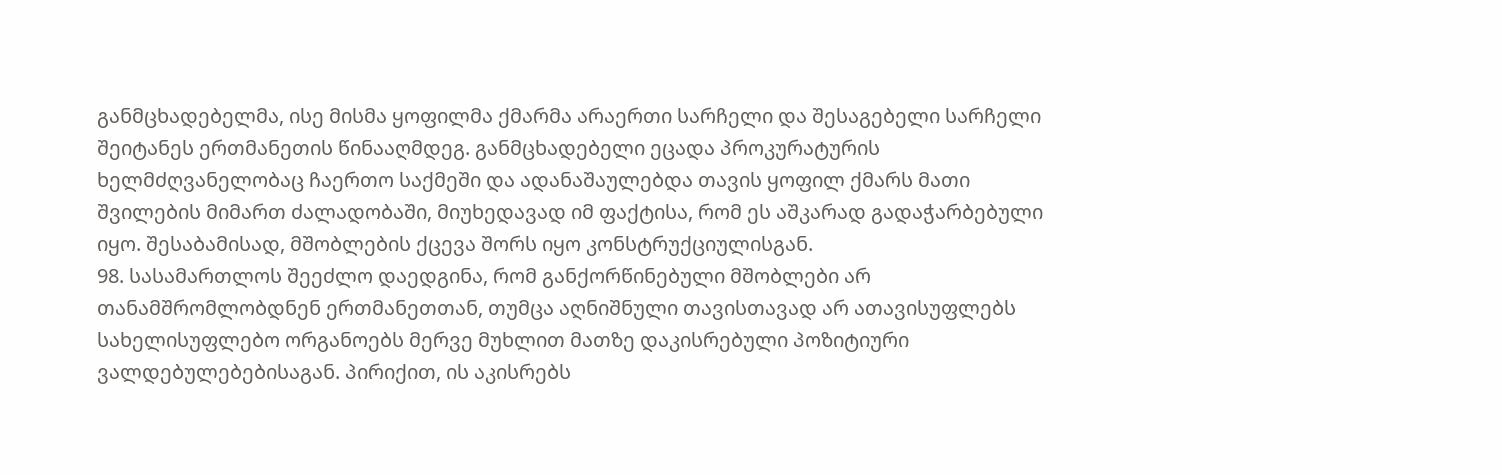განმცხადებელმა, ისე მისმა ყოფილმა ქმარმა არაერთი სარჩელი და შესაგებელი სარჩელი შეიტანეს ერთმანეთის წინააღმდეგ. განმცხადებელი ეცადა პროკურატურის ხელმძღვანელობაც ჩაერთო საქმეში და ადანაშაულებდა თავის ყოფილ ქმარს მათი შვილების მიმართ ძალადობაში, მიუხედავად იმ ფაქტისა, რომ ეს აშკარად გადაჭარბებული იყო. შესაბამისად, მშობლების ქცევა შორს იყო კონსტრუქციულისგან.
98. სასამართლოს შეეძლო დაედგინა, რომ განქორწინებული მშობლები არ თანამშრომლობდნენ ერთმანეთთან, თუმცა აღნიშნული თავისთავად არ ათავისუფლებს სახელისუფლებო ორგანოებს მერვე მუხლით მათზე დაკისრებული პოზიტიური ვალდებულებებისაგან. პირიქით, ის აკისრებს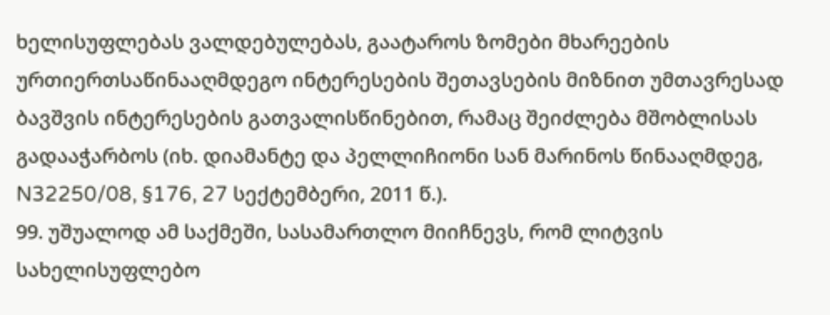ხელისუფლებას ვალდებულებას, გაატაროს ზომები მხარეების ურთიერთსაწინააღმდეგო ინტერესების შეთავსების მიზნით უმთავრესად ბავშვის ინტერესების გათვალისწინებით, რამაც შეიძლება მშობლისას გადააჭარბოს (იხ. დიამანტე და პელლიჩიონი სან მარინოს წინააღმდეგ, N32250/08, §176, 27 სექტემბერი, 2011 წ.).
99. უშუალოდ ამ საქმეში, სასამართლო მიიჩნევს, რომ ლიტვის სახელისუფლებო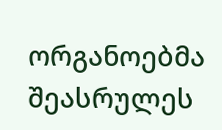ორგანოებმა შეასრულეს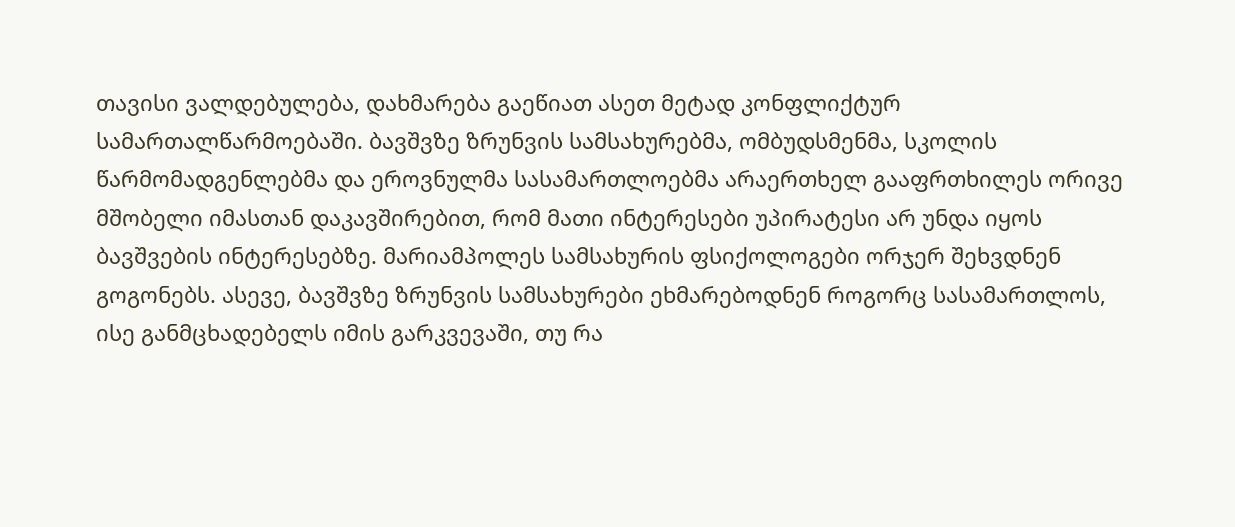თავისი ვალდებულება, დახმარება გაეწიათ ასეთ მეტად კონფლიქტურ სამართალწარმოებაში. ბავშვზე ზრუნვის სამსახურებმა, ომბუდსმენმა, სკოლის წარმომადგენლებმა და ეროვნულმა სასამართლოებმა არაერთხელ გააფრთხილეს ორივე მშობელი იმასთან დაკავშირებით, რომ მათი ინტერესები უპირატესი არ უნდა იყოს ბავშვების ინტერესებზე. მარიამპოლეს სამსახურის ფსიქოლოგები ორჯერ შეხვდნენ გოგონებს. ასევე, ბავშვზე ზრუნვის სამსახურები ეხმარებოდნენ როგორც სასამართლოს, ისე განმცხადებელს იმის გარკვევაში, თუ რა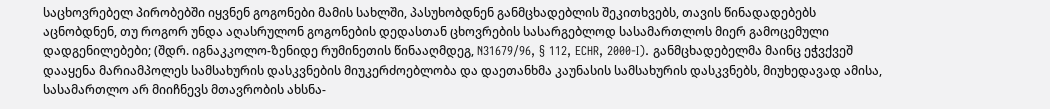საცხოვრებელ პირობებში იყვნენ გოგონები მამის სახლში, პასუხობდნენ განმცხადებლის შეკითხვებს, თავის წინადადებებს აცნობდნენ, თუ როგორ უნდა აღასრულონ გოგონების დედასთან ცხოვრების სასარგებლოდ სასამართლოს მიერ გამოცემული დადგენილებები; (შდრ. იგნაკკოლო-ზენიდე რუმინეთის წინააღმდეგ, N31679/96, § 112, ECHR, 2000‑I). განმცხადებელმა მაინც ეჭვქვეშ დააყენა მარიამპოლეს სამსახურის დასკვნების მიუკერძოებლობა და დაეთანხმა კაუნასის სამსახურის დასკვნებს, მიუხედავად ამისა, სასამართლო არ მიიჩნევს მთავრობის ახსნა-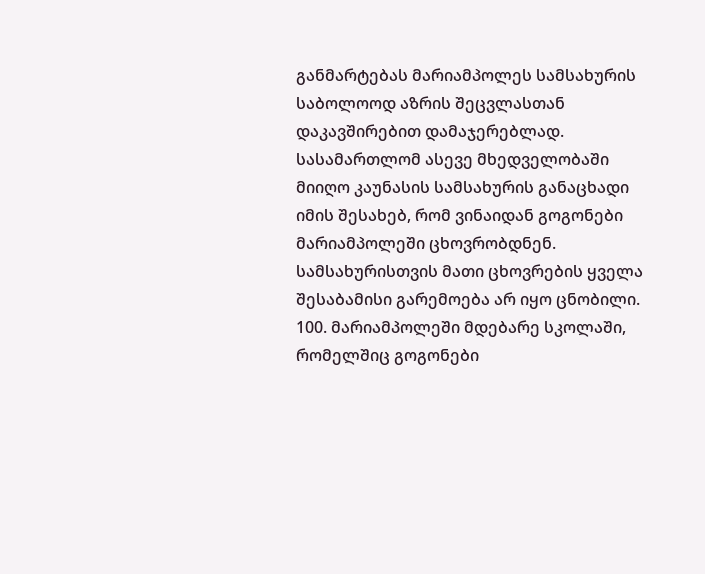განმარტებას მარიამპოლეს სამსახურის საბოლოოდ აზრის შეცვლასთან დაკავშირებით დამაჯერებლად. სასამართლომ ასევე მხედველობაში მიიღო კაუნასის სამსახურის განაცხადი იმის შესახებ, რომ ვინაიდან გოგონები მარიამპოლეში ცხოვრობდნენ. სამსახურისთვის მათი ცხოვრების ყველა შესაბამისი გარემოება არ იყო ცნობილი.
100. მარიამპოლეში მდებარე სკოლაში, რომელშიც გოგონები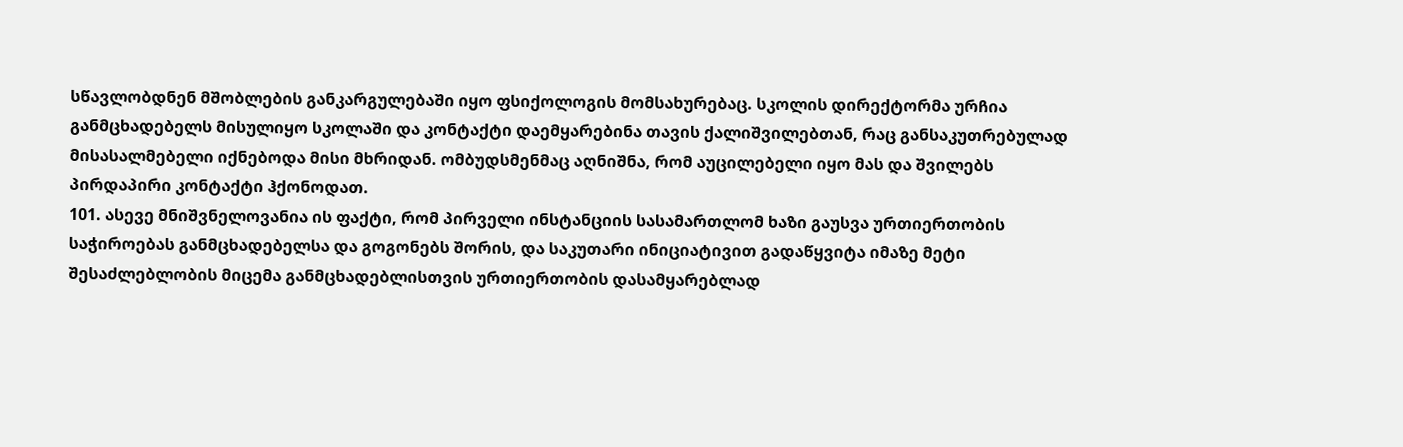სწავლობდნენ მშობლების განკარგულებაში იყო ფსიქოლოგის მომსახურებაც. სკოლის დირექტორმა ურჩია განმცხადებელს მისულიყო სკოლაში და კონტაქტი დაემყარებინა თავის ქალიშვილებთან, რაც განსაკუთრებულად მისასალმებელი იქნებოდა მისი მხრიდან. ომბუდსმენმაც აღნიშნა, რომ აუცილებელი იყო მას და შვილებს პირდაპირი კონტაქტი ჰქონოდათ.
101. ასევე მნიშვნელოვანია ის ფაქტი, რომ პირველი ინსტანციის სასამართლომ ხაზი გაუსვა ურთიერთობის საჭიროებას განმცხადებელსა და გოგონებს შორის, და საკუთარი ინიციატივით გადაწყვიტა იმაზე მეტი შესაძლებლობის მიცემა განმცხადებლისთვის ურთიერთობის დასამყარებლად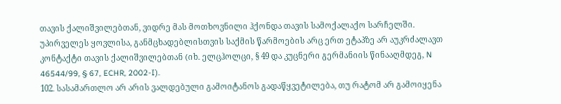თავის ქალიშვილებთან, ვიდრე მას მოთხოვნილი ჰქონდა თავის სამოქალაქო სარჩელში. უპირველეს ყოვლისა, განმცხადებლისთვის საქმის წარმოების არც ერთ ეტაპზე არ აუკრძალავთ კონტაქტი თავის ქალიშვილებთან (იხ. ელცჰოლცი, § 49 და კუცნერი გერმანიის წინააღმდეგ, N 46544/99, § 67, ECHR, 2002-I).
102. სასამართლო არ არის ვალდებული გამოიტანოს გადაწყვეტილება, თუ რატომ არ გამოიყენა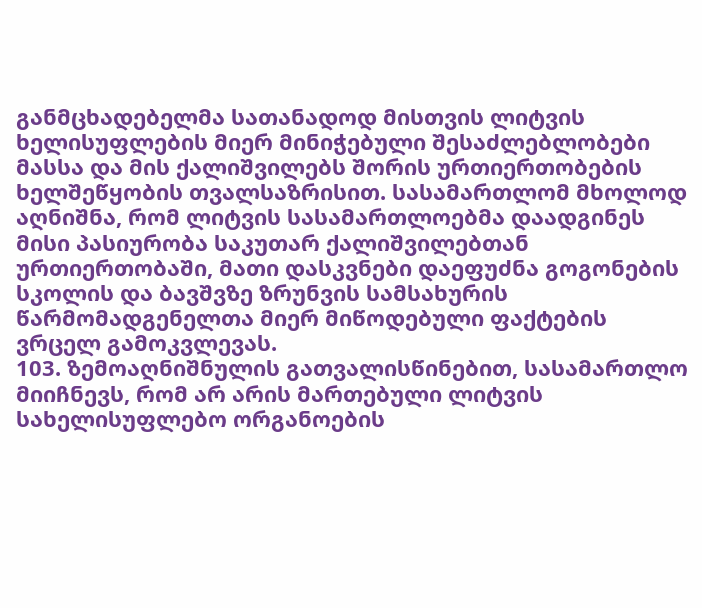განმცხადებელმა სათანადოდ მისთვის ლიტვის ხელისუფლების მიერ მინიჭებული შესაძლებლობები მასსა და მის ქალიშვილებს შორის ურთიერთობების ხელშეწყობის თვალსაზრისით. სასამართლომ მხოლოდ აღნიშნა, რომ ლიტვის სასამართლოებმა დაადგინეს მისი პასიურობა საკუთარ ქალიშვილებთან ურთიერთობაში, მათი დასკვნები დაეფუძნა გოგონების სკოლის და ბავშვზე ზრუნვის სამსახურის წარმომადგენელთა მიერ მიწოდებული ფაქტების ვრცელ გამოკვლევას.
103. ზემოაღნიშნულის გათვალისწინებით, სასამართლო მიიჩნევს, რომ არ არის მართებული ლიტვის სახელისუფლებო ორგანოების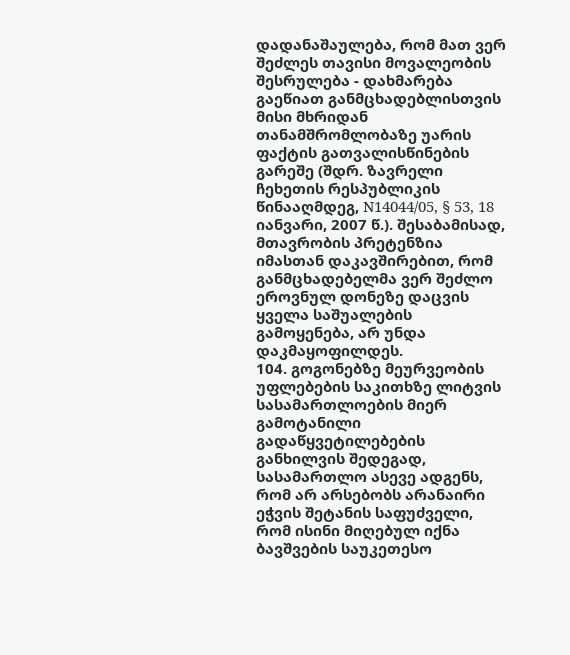დადანაშაულება, რომ მათ ვერ შეძლეს თავისი მოვალეობის შესრულება - დახმარება გაეწიათ განმცხადებლისთვის მისი მხრიდან თანამშრომლობაზე უარის ფაქტის გათვალისწინების გარეშე (შდრ. ზავრელი ჩეხეთის რესპუბლიკის წინააღმდეგ, N14044/05, § 53, 18 იანვარი, 2007 წ.). შესაბამისად, მთავრობის პრეტენზია იმასთან დაკავშირებით, რომ განმცხადებელმა ვერ შეძლო ეროვნულ დონეზე დაცვის ყველა საშუალების გამოყენება, არ უნდა დაკმაყოფილდეს.
104. გოგონებზე მეურვეობის უფლებების საკითხზე ლიტვის სასამართლოების მიერ გამოტანილი გადაწყვეტილებების განხილვის შედეგად, სასამართლო ასევე ადგენს, რომ არ არსებობს არანაირი ეჭვის შეტანის საფუძველი, რომ ისინი მიღებულ იქნა ბავშვების საუკეთესო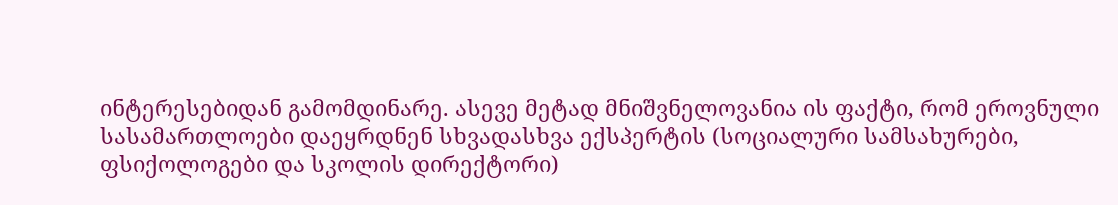ინტერესებიდან გამომდინარე. ასევე მეტად მნიშვნელოვანია ის ფაქტი, რომ ეროვნული სასამართლოები დაეყრდნენ სხვადასხვა ექსპერტის (სოციალური სამსახურები, ფსიქოლოგები და სკოლის დირექტორი)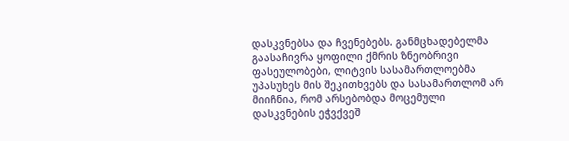დასკვნებსა და ჩვენებებს. განმცხადებელმა გაასაჩივრა ყოფილი ქმრის ზნეობრივი ფასეულობები, ლიტვის სასამართლოებმა უპასუხეს მის შეკითხვებს და სასამართლომ არ მიიჩნია, რომ არსებობდა მოცემული დასკვნების ეჭვქვეშ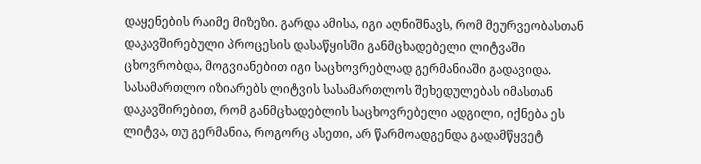დაყენების რაიმე მიზეზი. გარდა ამისა, იგი აღნიშნავს, რომ მეურვეობასთან დაკავშირებული პროცესის დასაწყისში განმცხადებელი ლიტვაში ცხოვრობდა, მოგვიანებით იგი საცხოვრებლად გერმანიაში გადავიდა. სასამართლო იზიარებს ლიტვის სასამართლოს შეხედულებას იმასთან დაკავშირებით, რომ განმცხადებლის საცხოვრებელი ადგილი, იქნება ეს ლიტვა, თუ გერმანია, როგორც ასეთი, არ წარმოადგენდა გადამწყვეტ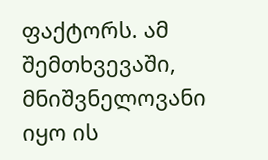ფაქტორს. ამ შემთხვევაში, მნიშვნელოვანი იყო ის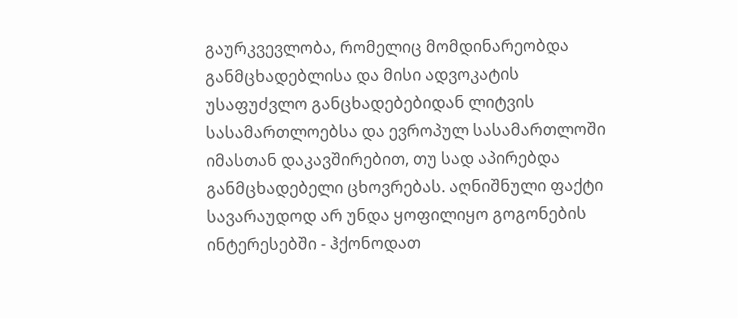გაურკვევლობა, რომელიც მომდინარეობდა განმცხადებლისა და მისი ადვოკატის უსაფუძვლო განცხადებებიდან ლიტვის სასამართლოებსა და ევროპულ სასამართლოში იმასთან დაკავშირებით, თუ სად აპირებდა განმცხადებელი ცხოვრებას. აღნიშნული ფაქტი სავარაუდოდ არ უნდა ყოფილიყო გოგონების ინტერესებში - ჰქონოდათ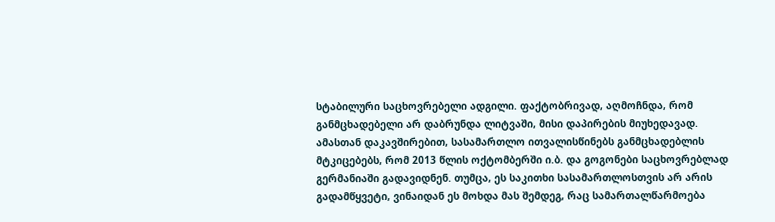სტაბილური საცხოვრებელი ადგილი. ფაქტობრივად, აღმოჩნდა, რომ განმცხადებელი არ დაბრუნდა ლიტვაში, მისი დაპირების მიუხედავად. ამასთან დაკავშირებით, სასამართლო ითვალისწინებს განმცხადებლის მტკიცებებს, რომ 2013 წლის ოქტომბერში ი.ბ. და გოგონები საცხოვრებლად გერმანიაში გადავიდნენ. თუმცა, ეს საკითხი სასამართლოსთვის არ არის გადამწყვეტი, ვინაიდან ეს მოხდა მას შემდეგ, რაც სამართალწარმოება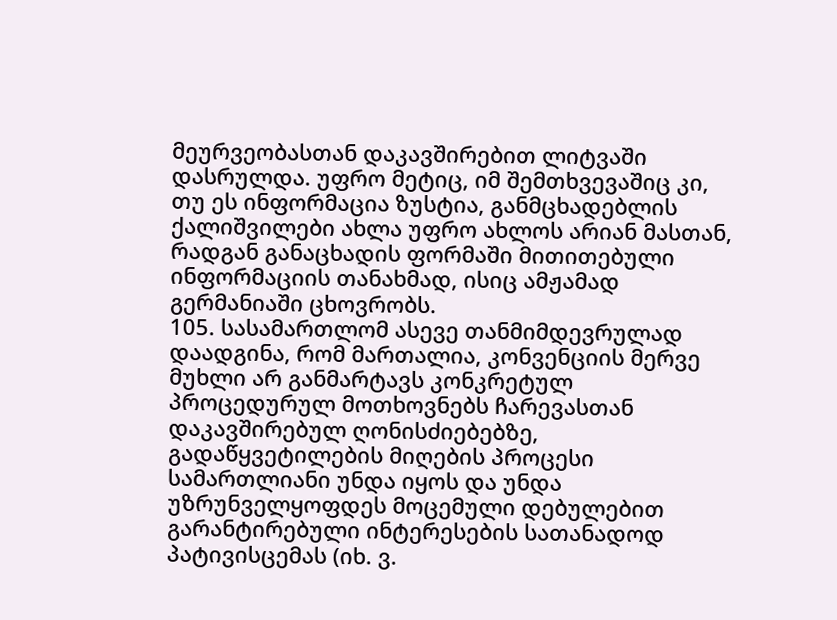მეურვეობასთან დაკავშირებით ლიტვაში დასრულდა. უფრო მეტიც, იმ შემთხვევაშიც კი, თუ ეს ინფორმაცია ზუსტია, განმცხადებლის ქალიშვილები ახლა უფრო ახლოს არიან მასთან, რადგან განაცხადის ფორმაში მითითებული ინფორმაციის თანახმად, ისიც ამჟამად გერმანიაში ცხოვრობს.
105. სასამართლომ ასევე თანმიმდევრულად დაადგინა, რომ მართალია, კონვენციის მერვე მუხლი არ განმარტავს კონკრეტულ პროცედურულ მოთხოვნებს ჩარევასთან დაკავშირებულ ღონისძიებებზე, გადაწყვეტილების მიღების პროცესი სამართლიანი უნდა იყოს და უნდა უზრუნველყოფდეს მოცემული დებულებით გარანტირებული ინტერესების სათანადოდ პატივისცემას (იხ. ვ.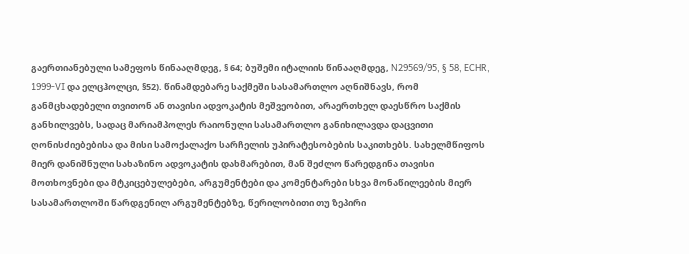გაერთიანებული სამეფოს წინააღმდეგ, § 64; ბუშემი იტალიის წინააღმდეგ, N29569/95, § 58, ECHR, 1999-VI და ელცჰოლცი, §52). წინამდებარე საქმეში სასამართლო აღნიშნავს, რომ განმცხადებელი თვითონ ან თავისი ადვოკატის მეშვეობით, არაერთხელ დაესწრო საქმის განხილვებს, სადაც მარიამპოლეს რაიონული სასამართლო განიხილავდა დაცვითი ღონისძიებებისა და მისი სამოქალაქო სარჩელის უპირატესობების საკითხებს. სახელმწიფოს მიერ დანიშნული სახაზინო ადვოკატის დახმარებით, მან შეძლო წარედგინა თავისი მოთხოვნები და მტკიცებულებები, არგუმენტები და კომენტარები სხვა მონაწილეების მიერ სასამართლოში წარდგენილ არგუმენტებზე, წერილობითი თუ ზეპირი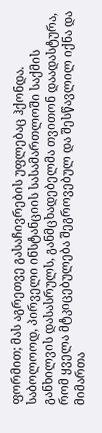ფორმით; მას აგრეთვე გასაჩივრების უფლებაც ჰქონდა. საბოლოოდ, პირველი ინსტანციის სასამართლოში საქმის განხილვის დასასრულს, განმცხადებელმა თვითონ დაადასტურა, რომ ყველა მტკიცებულება შეგროვებულ და შესწავლილ იქნა და მიმართა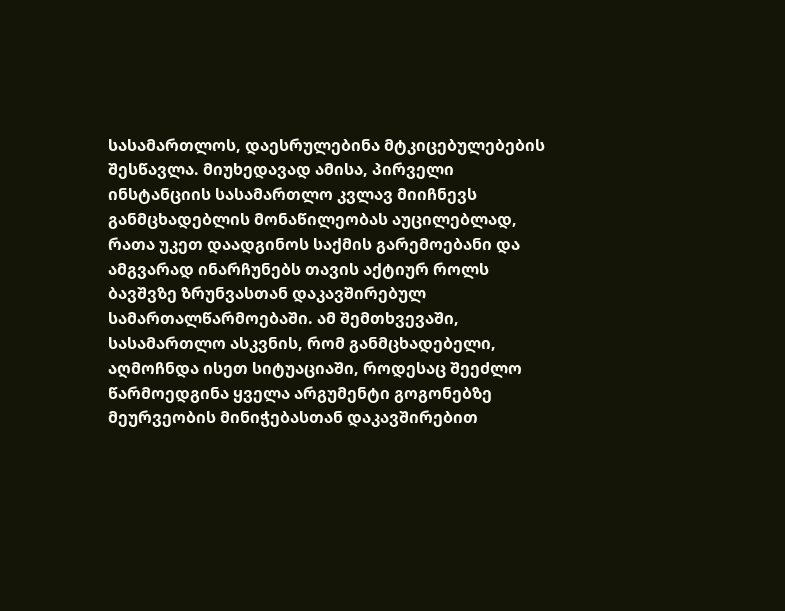სასამართლოს, დაესრულებინა მტკიცებულებების შესწავლა. მიუხედავად ამისა, პირველი ინსტანციის სასამართლო კვლავ მიიჩნევს განმცხადებლის მონაწილეობას აუცილებლად, რათა უკეთ დაადგინოს საქმის გარემოებანი და ამგვარად ინარჩუნებს თავის აქტიურ როლს ბავშვზე ზრუნვასთან დაკავშირებულ სამართალწარმოებაში. ამ შემთხვევაში, სასამართლო ასკვნის, რომ განმცხადებელი, აღმოჩნდა ისეთ სიტუაციაში, როდესაც შეეძლო წარმოედგინა ყველა არგუმენტი გოგონებზე მეურვეობის მინიჭებასთან დაკავშირებით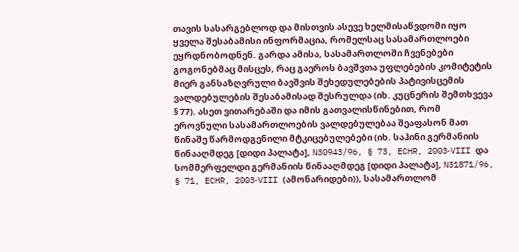თავის სასარგებლოდ და მისთვის ასევე ხელმისაწვდომი იყო ყველა შესაბამისი ინფორმაცია, რომელსაც სასამართლოები ეყრდნობოდნენ. გარდა ამისა, სასამართლოში ჩვენებები გოგონებმაც მისცეს, რაც გაეროს ბავშვთა უფლებების კომიტეტის მიერ განსაზღვრული ბავშვის შეხედულებების პატივისცემის ვალდებულების შესაბამისად შესრულდა (იხ. კუცნერის შემთხვევა § 77). ასეთ ვითარებაში და იმის გათვალისწინებით, რომ ეროვნული სასამართლოების ვალდებულებაა შეაფასონ მათ წინაშე წარმოდგენილი მტკიცებულებები (იხ. საჰინი გერმანიის წინააღმდეგ [დიდი პალატა], N30943/96, § 73, ECHR, 2003‑VIII და სომმერფელდი გერმანიის წინააღმდეგ [დიდი პალატა], N31871/96, § 71, ECHR, 2003‑VIII (ამონარიდები)), სასამართლომ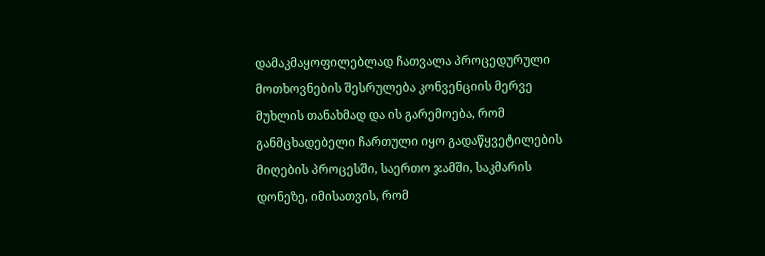დამაკმაყოფილებლად ჩათვალა პროცედურული მოთხოვნების შესრულება კონვენციის მერვე მუხლის თანახმად და ის გარემოება, რომ განმცხადებელი ჩართული იყო გადაწყვეტილების მიღების პროცესში, საერთო ჯამში, საკმარის დონეზე, იმისათვის, რომ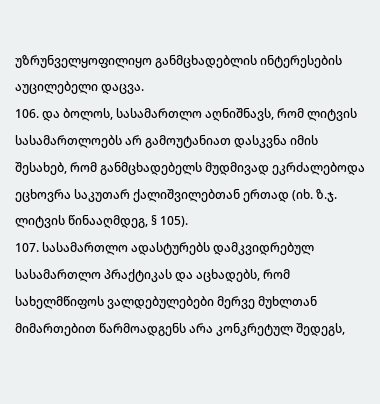უზრუნველყოფილიყო განმცხადებლის ინტერესების აუცილებელი დაცვა.
106. და ბოლოს, სასამართლო აღნიშნავს, რომ ლიტვის სასამართლოებს არ გამოუტანიათ დასკვნა იმის შესახებ, რომ განმცხადებელს მუდმივად ეკრძალებოდა ეცხოვრა საკუთარ ქალიშვილებთან ერთად (იხ. ზ.ჯ. ლიტვის წინააღმდეგ, § 105).
107. სასამართლო ადასტურებს დამკვიდრებულ სასამართლო პრაქტიკას და აცხადებს, რომ სახელმწიფოს ვალდებულებები მერვე მუხლთან მიმართებით წარმოადგენს არა კონკრეტულ შედეგს,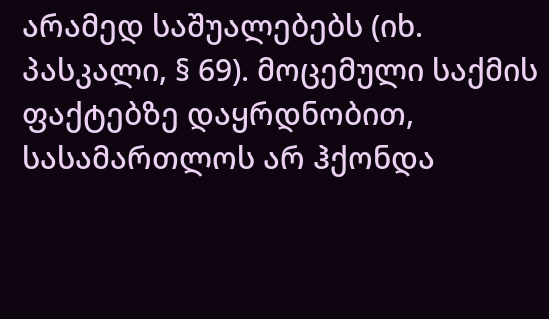არამედ საშუალებებს (იხ. პასკალი, § 69). მოცემული საქმის ფაქტებზე დაყრდნობით, სასამართლოს არ ჰქონდა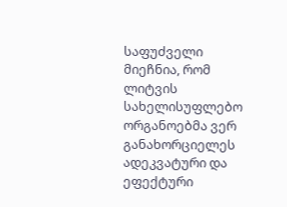საფუძველი მიეჩნია, რომ ლიტვის სახელისუფლებო ორგანოებმა ვერ განახორციელეს ადეკვატური და ეფექტური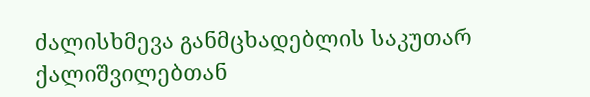ძალისხმევა განმცხადებლის საკუთარ ქალიშვილებთან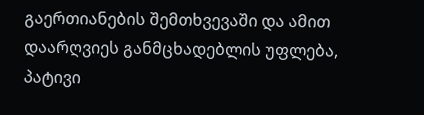გაერთიანების შემთხვევაში და ამით დაარღვიეს განმცხადებლის უფლება, პატივი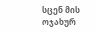სცენ მის ოჯახურ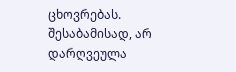ცხოვრებას.
შესაბამისად, არ დარღვეულა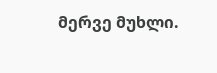მერვე მუხლი.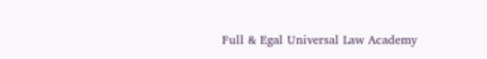Full & Egal Universal Law Academy